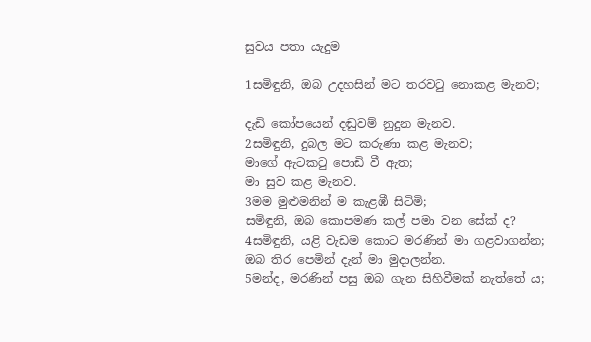සුවය පතා යැදුම

1සමිඳුනි, ඔබ උදහසින් මට තරවටු නොකළ මැනව;

දැඩි කෝපයෙන් දඬුවම් නුදුන මැනව.
2සමිඳුනි, දුබල මට කරුණා කළ මැනව;
මාගේ ඇටකටු පොඩි වී ඇත;
මා සුව කළ මැනව.
3මම මුළුමනින් ම කැළඹී සිටිමි;
සමිඳුනි, ඔබ කොපමණ කල් පමා වන සේක් ද?
4සමිඳුනි, යළි වැඩම කොට මරණින් මා ගළවාගන්න;
ඔබ තිර පෙමින් දැන් මා මුදාලන්න.
5මන්ද, මරණින් පසු ඔබ ගැන සිහිවීමක් නැත්තේ ය;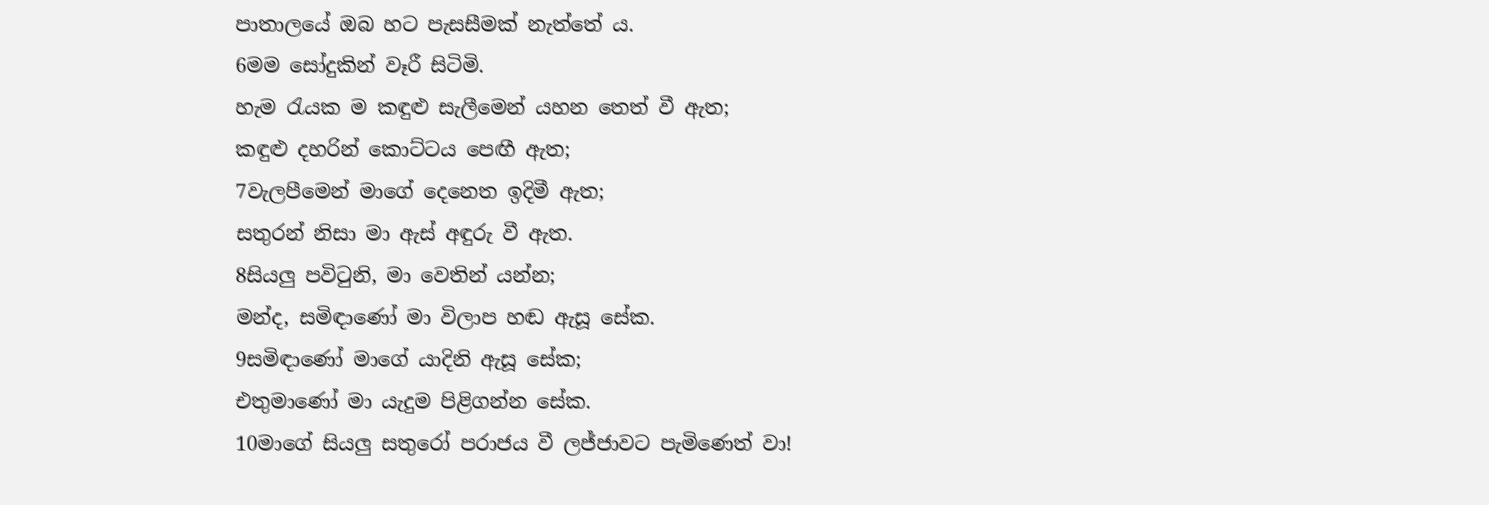පාතාලයේ ඔබ හට පැසසීමක් නැත්තේ ය.
6මම සෝදුකින් වෑරී සිටිමි.
හැම රැයක ම කඳුළු සැලීමෙන් යහන තෙත් වී ඇත;
කඳුළු දහරින් කොට්ටය පෙඟී ඇත;
7වැලපීමෙන් මාගේ දෙනෙත ඉදිමී ඇත;
සතුරන් නිසා මා ඇස් අඳුරු වී ඇත.
8සියලු පවිටුනි, මා වෙතින් යන්න;
මන්ද, සමිඳාණෝ මා විලාප හඬ ඇසූ සේක.
9සමිඳාණෝ මාගේ යාදිනි ඇසූ සේක;
එතුමාණෝ මා යැදුම පිළිගන්න සේක.
10මාගේ සියලු සතුරෝ පරාජය වී ලජ්ජාවට පැමිණෙත් වා!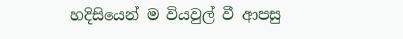හදිසියෙන් ම වියවුල් වී ආපසු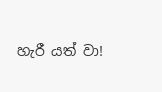හැරී යත් වා!